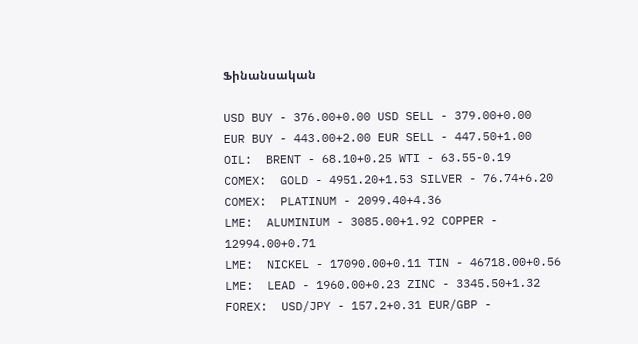Ֆինանսական

USD BUY - 376.00+0.00 USD SELL - 379.00+0.00
EUR BUY - 443.00+2.00 EUR SELL - 447.50+1.00
OIL:  BRENT - 68.10+0.25 WTI - 63.55-0.19
COMEX:  GOLD - 4951.20+1.53 SILVER - 76.74+6.20
COMEX:  PLATINUM - 2099.40+4.36
LME:  ALUMINIUM - 3085.00+1.92 COPPER - 12994.00+0.71
LME:  NICKEL - 17090.00+0.11 TIN - 46718.00+0.56
LME:  LEAD - 1960.00+0.23 ZINC - 3345.50+1.32
FOREX:  USD/JPY - 157.2+0.31 EUR/GBP -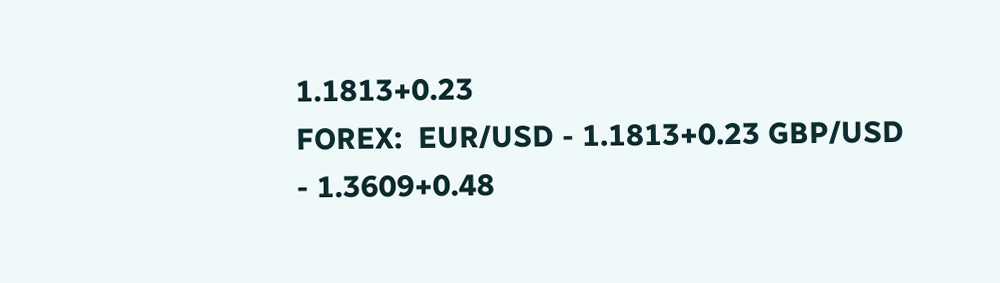1.1813+0.23
FOREX:  EUR/USD - 1.1813+0.23 GBP/USD - 1.3609+0.48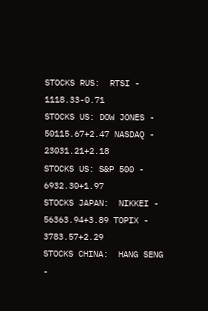STOCKS RUS:  RTSI - 1118.33-0.71
STOCKS US: DOW JONES - 50115.67+2.47 NASDAQ - 23031.21+2.18
STOCKS US: S&P 500 - 6932.30+1.97
STOCKS JAPAN:  NIKKEI - 56363.94+3.89 TOPIX - 3783.57+2.29
STOCKS CHINA:  HANG SENG -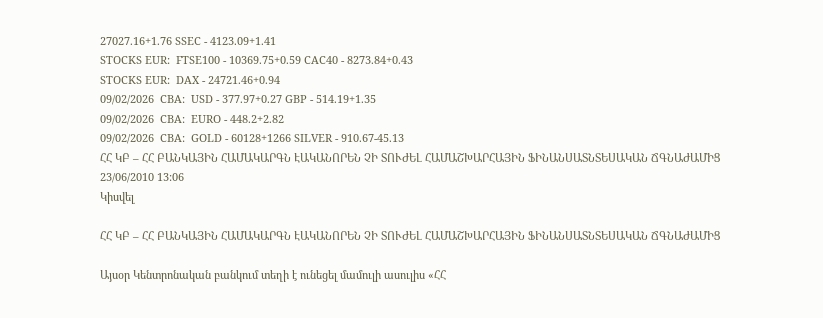27027.16+1.76 SSEC - 4123.09+1.41
STOCKS EUR:  FTSE100 - 10369.75+0.59 CAC40 - 8273.84+0.43
STOCKS EUR:  DAX - 24721.46+0.94
09/02/2026  CBA:  USD - 377.97+0.27 GBP - 514.19+1.35
09/02/2026  CBA:  EURO - 448.2+2.82
09/02/2026  CBA:  GOLD - 60128+1266 SILVER - 910.67-45.13
ՀՀ ԿԲ – ՀՀ ԲԱՆԿԱՅԻՆ ՀԱՄԱԿԱՐԳՆ ԷԱԿԱՆՈՐԵՆ ՉԻ ՏՈՒԺԵԼ ՀԱՄԱՇԽԱՐՀԱՅԻՆ ՖԻՆԱՆՍԱՏՆՏԵՍԱԿԱՆ ՃԳՆԱԺԱՄԻՑ
23/06/2010 13:06
Կիսվել

ՀՀ ԿԲ – ՀՀ ԲԱՆԿԱՅԻՆ ՀԱՄԱԿԱՐԳՆ ԷԱԿԱՆՈՐԵՆ ՉԻ ՏՈՒԺԵԼ ՀԱՄԱՇԽԱՐՀԱՅԻՆ ՖԻՆԱՆՍԱՏՆՏԵՍԱԿԱՆ ՃԳՆԱԺԱՄԻՑ

Այսօր Կենտրոնական բանկում տեղի է ունեցել մամուլի ասուլիս «ՀՀ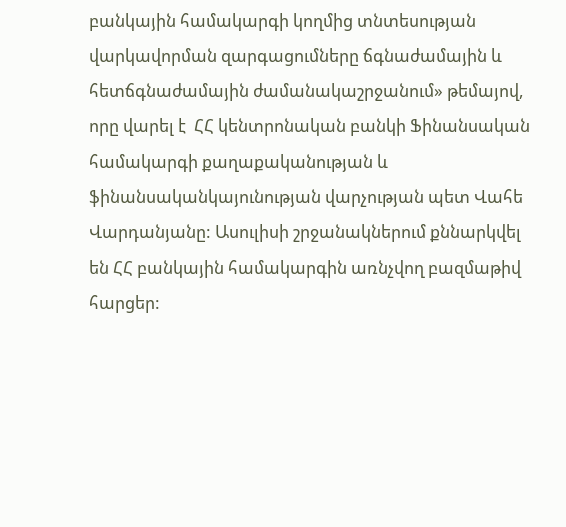բանկային համակարգի կողմից տնտեսության վարկավորման զարգացումները ճգնաժամային և հետճգնաժամային ժամանակաշրջանում» թեմայով, որը վարել է  ՀՀ կենտրոնական բանկի Ֆինանսական համակարգի քաղաքականության և ֆինանսականկայունության վարչության պետ Վահե Վարդանյանը: Ասուլիսի շրջանակներում քննարկվել են ՀՀ բանկային համակարգին առնչվող բազմաթիվ հարցեր: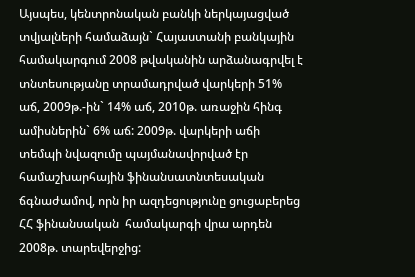Այսպես, կենտրոնական բանկի ներկայացված տվյալների համաձայն` Հայաստանի բանկային համակարգում 2008 թվականին արձանագրվել է տնտեսությանը տրամադրված վարկերի 51% աճ, 2009թ.-ին` 14% աճ, 2010թ. առաջին հինգ ամիսներին` 6% աճ: 2009թ. վարկերի աճի տեմպի նվազումը պայմանավորված էր համաշխարհային ֆինանսատնտեսական ճգնաժամով, որն իր ազդեցությունը ցուցաբերեց ՀՀ ֆինանսական  համակարգի վրա արդեն 2008թ. տարեվերջից: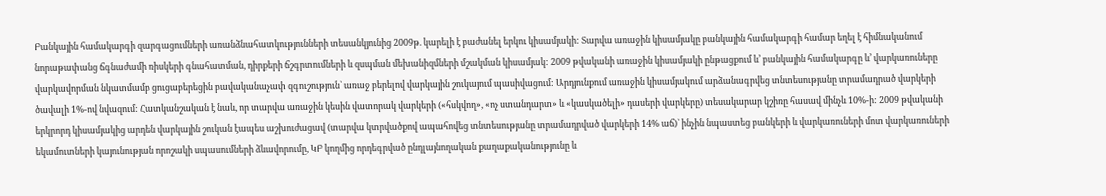Բանկային համակարգի զարգացումների առանձնահատկությունների տեսանկյունից 2009թ. կարելի է բաժանել երկու կիսամյակի: Տարվա առաջին կիսամյակը բանկային համակարգի համար եղել է հիմնականում նորաթափանց ճգնաժամի ռիսկերի գնահատման, դիրքերի ճշգրտումների և զսպման մեխանիզմների մշակման կիսամյակ: 2009 թվականի առաջին կիսամյակի ընթացքում և’ բանկային համակարգը և’ վարկառուները վարկավորման նկատմամբ ցուցաբերեցին բավականաչափ զգուշություն` առաջ բերելով վարկային շուկայում պասիվացում: Արդյունքում առաջին կիսամյակում արձանագրվեց տնտեսությանը տրամադրած վարկերի ծավալի 1%-ով նվազում: Հատկանշական է նաև, որ տարվա առաջին կեսին վատորակ վարկերի («հսկվող», «ոչ ստանդարտ» և «կասկածելի» դասերի վարկերը) տեսակարար կշիռը հասավ մինչև 10%-ի: 2009 թվականի երկրորդ կիսամյակից արդեն վարկային շուկան էապես աշխուժացավ (տարվա կտրվածքով ապահովեց տնտեսությանը տրամադրված վարկերի 14% աճ)` ինչին նպաստեց բանկերի և վարկառուների մոտ վարկառուների եկամուտների կայունության որոշակի սպասումների ձևավորումը, ԿԲ կողմից որդեգրված ընդլայնողական քաղաքականությունը և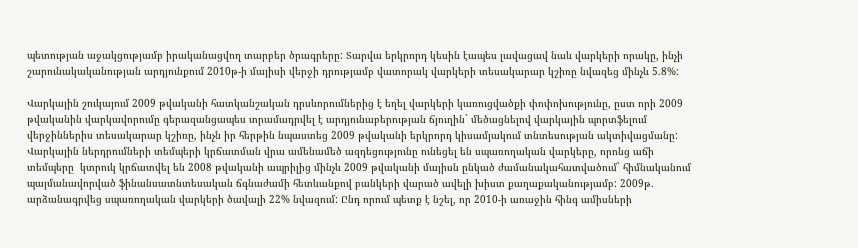պետության աջակցությամբ իրականացվող տարբեր ծրագրերը: Տարվա երկրորդ կեսին էապես լավացավ նաև վարկերի որակը, ինչի շարունակականության արդյունքում 2010թ-ի մայիսի վերջի դրությամբ վատորակ վարկերի տեսակարար կշիռը նվազեց մինչև 5.8%:

Վարկային շուկայում 2009 թվականի հատկանշական դրսևորումներից է եղել վարկերի կառուցվածքի փոփոխությունը, ըստ որի 2009 թվականին վարկավորումը գերազանցապես տրամադրվել է արդյունաբերության ճյուղին` մեծացնելով վարկային պորտֆելում վերջիններիս տեսակարար կշիռը, ինչն իր հերթին նպաստեց 2009 թվականի երկրորդ կիսամյակում տնտեսության ակտիվացմանը: Վարկային ներդրումների տեմպերի կրճատման վրա ամենամեծ ազդեցությունը ունեցել են սպառողական վարկերը, որոնց աճի  տեմպերը  կտրուկ կրճատվել են 2008 թվականի ապրիլից մինչև 2009 թվականի մայիսն ընկած ժամանակահատվածում` հիմնականում պայմանավորված ֆինանսատնտեսական ճգնաժամի հետևանքով բանկերի վարած ավելի խիստ քաղաքականությամբ: 2009թ. արձանագրվեց սպառողական վարկերի ծավալի 22% նվազում: Ընդ որում պետք է նշել, որ 2010-ի առաջին հինգ ամիսների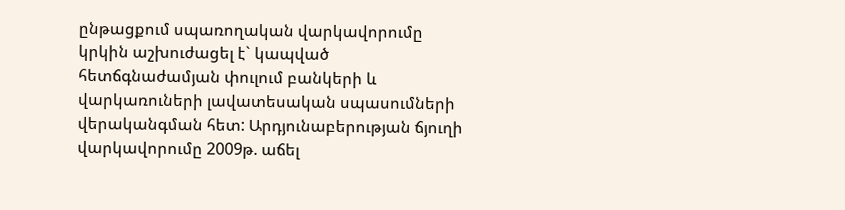ընթացքում սպառողական վարկավորումը կրկին աշխուժացել է` կապված հետճգնաժամյան փուլում բանկերի և վարկառուների լավատեսական սպասումների վերականգման հետ: Արդյունաբերության ճյուղի վարկավորումը 2009թ. աճել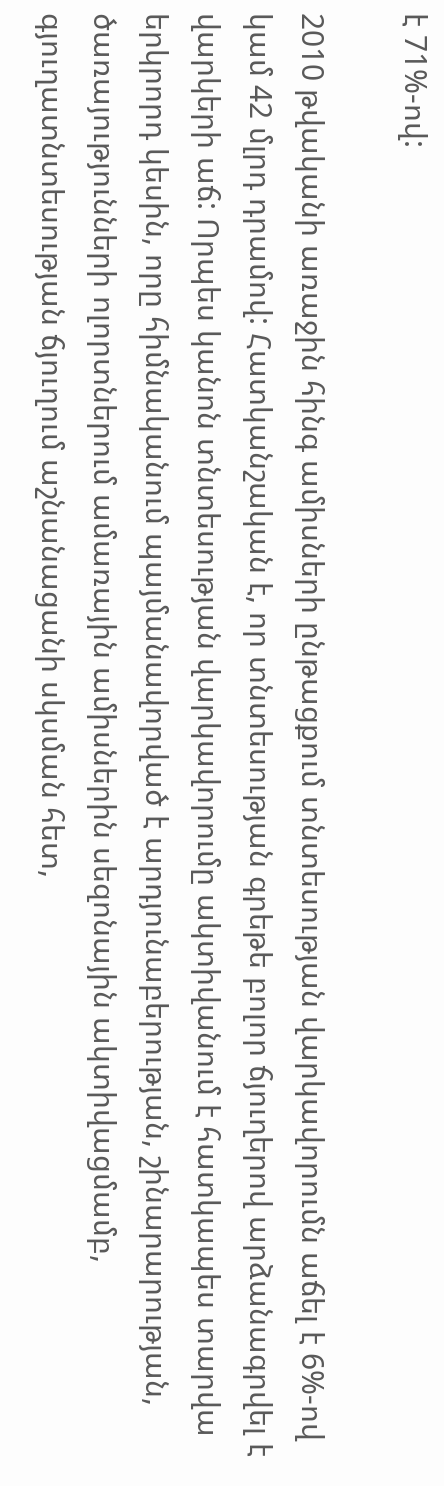է 71%-ով:

2010 թվականի առաջին հինգ ամիսների ընթացքում տնտեսության վարկավորումն աճել է 6%-ով կամ 42 մլրդ դրամով: Հատկանշական է, որ տնտեսության գրեթե բոլոր ճյուղերով արձանագրվել է վարկերի աճ: Որպես կանոն տնտեսության վարկավորումը ակտիվանում է հատկապես տարվա երկրորդ կեսին, որը հիմնականում պայմանավորված է արդյունաբերության, շինարարության, ծառայությունների ոլորտներում ամառային ամիսներին սեզոնային ակտիվացմամբ, գյուղատնտեսության ճյուղում աշնանացանի սկսման հետ,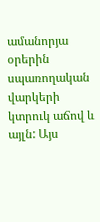ամանորյա օրերին սպառողական վարկերի կտրուկ աճով և այլն: Այս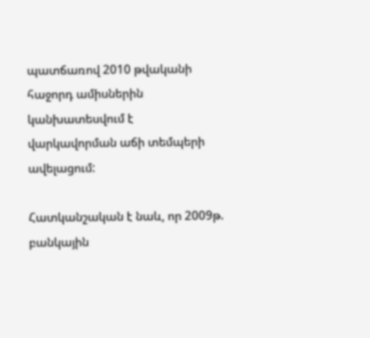պատճառով 2010 թվականի հաջորդ ամիսներին կանխատեսվում է վարկավորման աճի տեմպերի ավելացում:

Հատկանշական է նաև, որ 2009թ. բանկային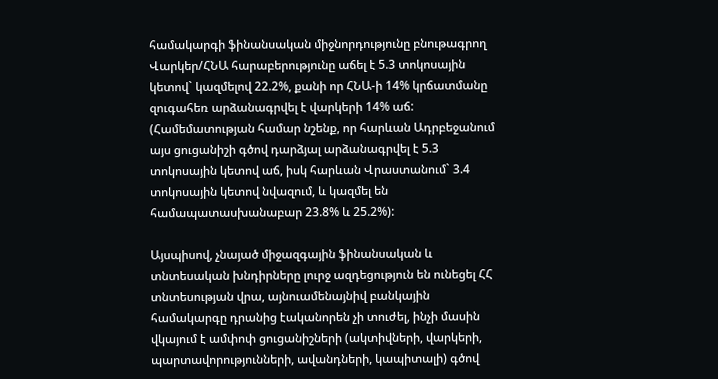համակարգի ֆինանսական միջնորդությունը բնութագրող  Վարկեր/ՀՆԱ հարաբերությունը աճել է 5.3 տոկոսային կետով` կազմելով 22.2%, քանի որ ՀՆԱ-ի 14% կրճատմանը զուգահեռ արձանագրվել է վարկերի 14% աճ: (Համեմատության համար նշենք, որ հարևան Ադրբեջանում այս ցուցանիշի գծով դարձյալ արձանագրվել է 5.3 տոկոսային կետով աճ, իսկ հարևան Վրաստանում` 3.4 տոկոսային կետով նվազում, և կազմել են համապատասխանաբար 23.8% և 25.2%):

Այսպիսով, չնայած միջազգային ֆինանսական և տնտեսական խնդիրները լուրջ ազդեցություն են ունեցել ՀՀ տնտեսության վրա, այնուամենայնիվ բանկային համակարգը դրանից էականորեն չի տուժել, ինչի մասին վկայում է ամփոփ ցուցանիշների (ակտիվների, վարկերի, պարտավորությունների, ավանդների, կապիտալի) գծով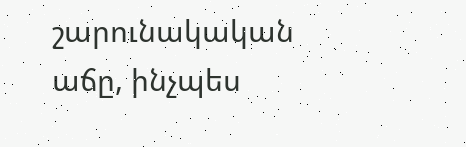շարունակական աճը, ինչպես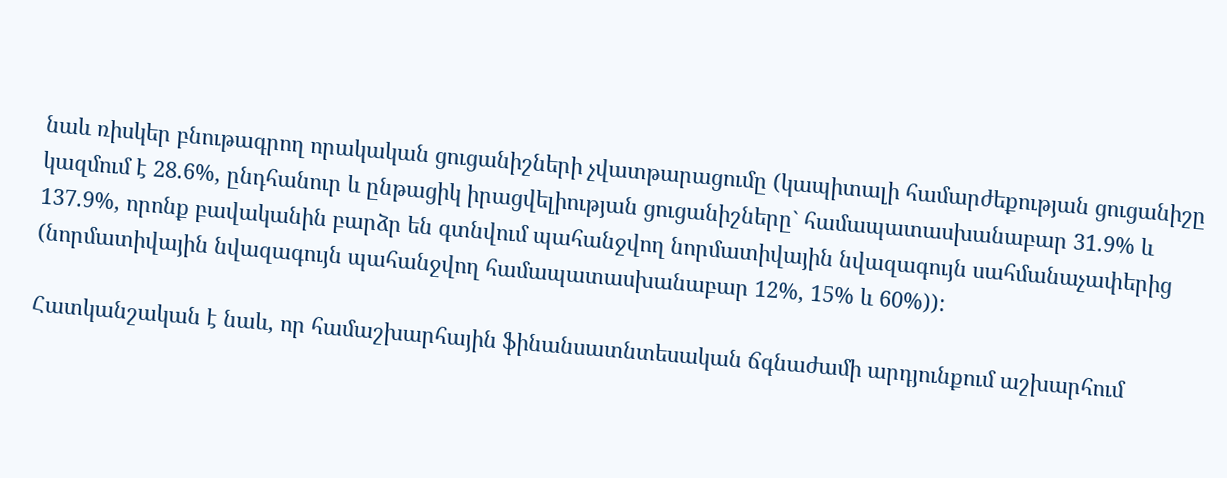նաև ռիսկեր բնութագրող որակական ցուցանիշների չվատթարացումը (կապիտալի համարժեքության ցուցանիշը կազմում է 28.6%, ընդհանուր և ընթացիկ իրացվելիության ցուցանիշները` համապատասխանաբար 31.9% և 137.9%, որոնք բավականին բարձր են գտնվում պահանջվող նորմատիվային նվազագույն սահմանաչափերից (նորմատիվային նվազագույն պահանջվող համապատասխանաբար 12%, 15% և 60%)):

Հատկանշական է նաև, որ համաշխարհային ֆինանսատնտեսական ճգնաժամի արդյունքում աշխարհում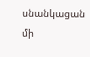սնանկացան մի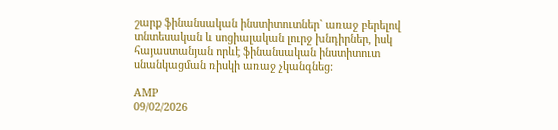շարք ֆինանսական ինստիտուտներ` առաջ բերելով տնտեսական և սոցիալական լուրջ խնդիրներ, իսկ հայաստանյան որևէ ֆինանսական ինստիտուտ սնանկացման ռիսկի առաջ չկանգնեց:

AMP
09/02/2026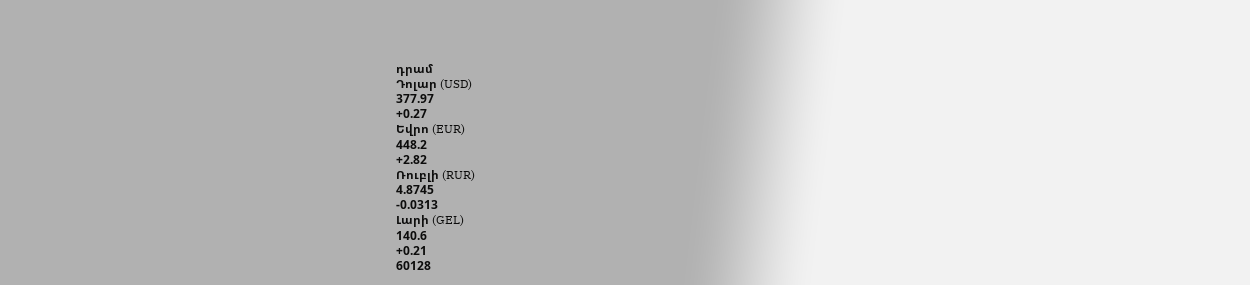դրամ
Դոլար (USD)
377.97
+0.27
Եվրո (EUR)
448.2
+2.82
Ռուբլի (RUR)
4.8745
-0.0313
Լարի (GEL)
140.6
+0.21
60128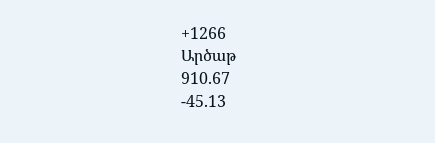+1266
Արծաթ
910.67
-45.13